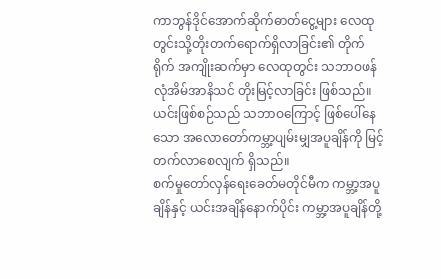ကာဘွန်ဒိုင်အောက်ဆိုက်ဓာတ်ငွေ့များ လေထုတွင်းသို့တိုးတက်ရောက်ရှိလာခြင်း၏ တိုက်ရိုက် အကျိုးဆက်မှာ လေထုတွင်း သဘာဝဖန်လုံအိမ်အာနိသင် တိုးမြင့်လာခြင်း ဖြစ်သည်။ ယင်းဖြစ်စဉ်သည် သဘာဝကြောင့် ဖြစ်ပေါ်နေသော အလောတော်ကမ္ဘာ့ပျမ်းမျှအပူချိန်ကို မြင့်တက်လာစေလျက် ရှိသည်။
စက်မှုတော်လှန်ရေးခေတ်မတိုင်မီက ကမ္ဘာ့အပူချိန်နှင့် ယင်းအချိန်နောက်ပိုင်း ကမ္ဘာ့အပူချိန်တို့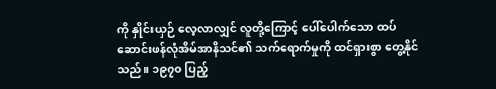ကို နှိုင်းယှဉ် လေ့လာလျှင် လူတို့ကြောင့် ပေါ်ပေါက်သော ထပ်ဆောင်းဖန်လုံအိမ်အာနိသင်၏ သက်ရောက်မှုကို ထင်ရှားစွာ တွေ့နိုင်သည်။ ၁၉၇၀ ပြည့်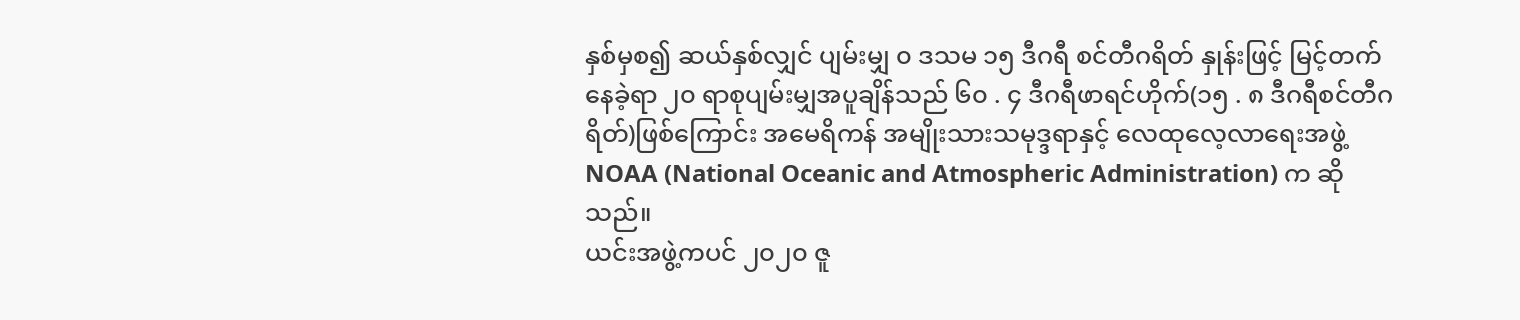နှစ်မှစ၍ ဆယ်နှစ်လျှင် ပျမ်းမျှ ၀ ဒသမ ၁၅ ဒီဂရီ စင်တီဂရိတ် နှုန်းဖြင့် မြင့်တက်နေခဲ့ရာ ၂၀ ရာစုပျမ်းမျှအပူချိန်သည် ၆၀ . ၄ ဒီဂရီဖာရင်ဟိုက်(၁၅ . ၈ ဒီဂရီစင်တီဂရိတ်)ဖြစ်ကြောင်း အမေရိကန် အမျိုးသားသမုဒ္ဒရာနှင့် လေထုလေ့လာရေးအဖွဲ့ NOAA (National Oceanic and Atmospheric Administration) က ဆိုသည်။
ယင်းအဖွဲ့ကပင် ၂၀၂၀ ဇူ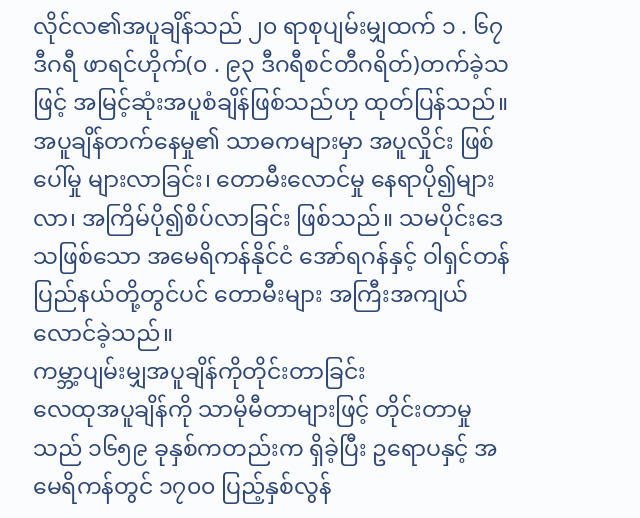လိုင်လ၏အပူချိန်သည် ၂၀ ရာစုပျမ်းမျှထက် ၁ . ၆၇ ဒီဂရီ ဖာရင်ဟိုက်(၀ . ၉၃ ဒီဂရီစင်တီဂရိတ်)တက်ခဲ့သဖြင့် အမြင့်ဆုံးအပူစံချိန်ဖြစ်သည်ဟု ထုတ်ပြန်သည်။
အပူချိန်တက်နေမှု၏ သာဓကများမှာ အပူလှိုင်း ဖြစ်ပေါ်မှု များလာခြင်း၊ တောမီးလောင်မှု နေရာပို၍များလာ၊ အကြိမ်ပို၍စိပ်လာခြင်း ဖြစ်သည်။ သမပိုင်းဒေသဖြစ်သော အမေရိကန်နိုင်ငံ အော်ရဂန်နှင့် ဝါရှင်တန်ပြည်နယ်တို့တွင်ပင် တောမီးများ အကြီးအကျယ်လောင်ခဲ့သည်။
ကမ္ဘာ့ပျမ်းမျှအပူချိန်ကိုတိုင်းတာခြင်း
လေထုအပူချိန်ကို သာမိုမီတာများဖြင့် တိုင်းတာမှုသည် ၁၆၅၉ ခုနှစ်ကတည်းက ရှိခဲ့ပြီး ဥရောပနှင့် အမေရိကန်တွင် ၁၇၀၀ ပြည့်နှစ်လွန်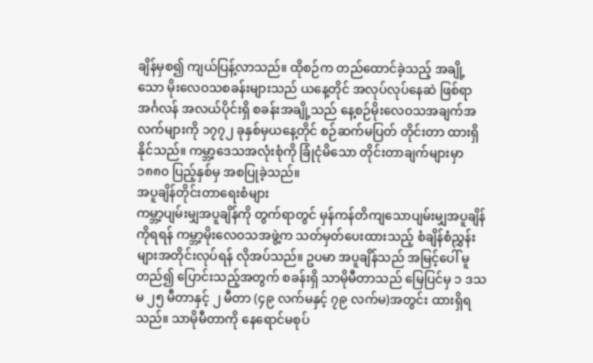ချိန်မှစ၍ ကျယ်ပြန့်လာသည်။ ထိုစဉ်က တည်ထောင်ခဲ့သည့် အချို့သော မိုးလေဝသစခန်းများသည် ယနေ့တိုင် အလုပ်လုပ်နေဆဲ ဖြစ်ရာ အင်္ဂလန် အလယ်ပိုင်းရှိ စခန်းအချို့သည် နေ့စဉ်မိုးလေဝသအချက်အလက်များကို ၁၇၇၂ ခုနှစ်မှယနေ့တိုင် စဉ်ဆက်မပြတ် တိုင်းတာ ထားရှိနိုင်သည်။ ကမ္ဘာ့ဒေသအလုံးစုံကို ခြုံငုံမိသော တိုင်းတာချက်များမှာ ၁၈၈၀ ပြည့်နှစ်မှ အစပြုခဲ့သည်။
အပူချိန်တိုင်းတာရေးစံများ
ကမ္ဘာ့ပျမ်းမျှအပူချိန်ကို တွက်ရာတွင် မှန်ကန်တိကျသောပျမ်းမျှအပူချိန်ကိုရရန် ကမ္ဘာ့မိုးလေဝသအဖွဲ့က သတ်မှတ်ပေးထားသည့် စံချိန်စံညွှန်းများအတိုင်းလုပ်ရန် လိုအပ်သည်။ ဥပမာ အပူချိန်သည် အမြင့်ပေါ် မူတည်၍ ပြောင်းသည့်အတွက် စခန်းရှိ သာမိုမီတာသည် မြေပြင်မှ ၁ ဒသမ ၂၅ မီတာနှင့် ၂ မီတာ (၄၉ လက်မနှင့် ၇၉ လက်မ)အတွင်း ထားရှိရသည်။ သာမိုမီတာကို နေရောင်မစုပ်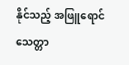နိုင်သည့် အဖြူရောင် သေတ္တာ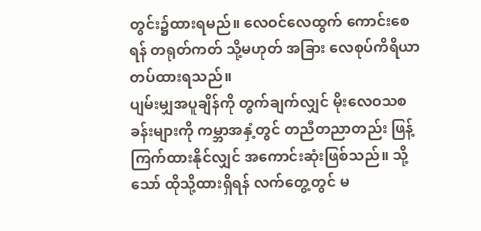တွင်း၌ထားရမည်။ လေဝင်လေထွက် ကောင်းစေရန် တရုတ်ကတ် သို့မဟုတ် အခြား လေစုပ်ကိရိယာ တပ်ထားရသည်။
ပျမ်းမျှအပူချိန်ကို တွက်ချက်လျှင် မိုးလေဝသစခန်းများကို ကမ္ဘာအနှံ့တွင် တညီတညာတည်း ဖြန့်ကြက်ထားနိုင်လျှင် အကောင်းဆုံးဖြစ်သည်။ သို့သော် ထိုသို့ထားရှိရန် လက်တွေ့တွင် မ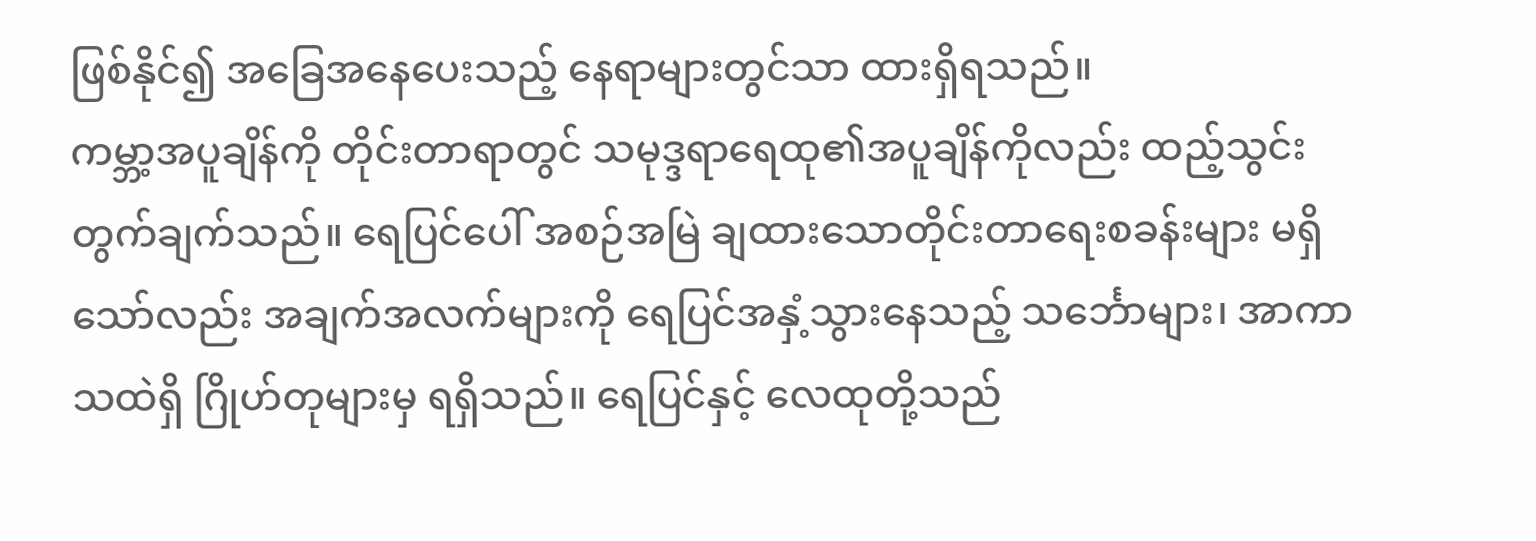ဖြစ်နိုင်၍ အခြေအနေပေးသည့် နေရာများတွင်သာ ထားရှိရသည်။
ကမ္ဘာ့အပူချိန်ကို တိုင်းတာရာတွင် သမုဒ္ဒရာရေထု၏အပူချိန်ကိုလည်း ထည့်သွင်းတွက်ချက်သည်။ ရေပြင်ပေါ် အစဉ်အမြဲ ချထားသောတိုင်းတာရေးစခန်းများ မရှိသော်လည်း အချက်အလက်များကို ရေပြင်အနှံ့သွားနေသည့် သင်္ဘောများ၊ အာကာသထဲရှိ ဂြိုဟ်တုများမှ ရရှိသည်။ ရေပြင်နှင့် လေထုတို့သည်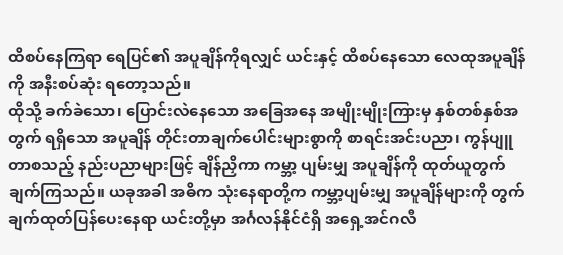ထိစပ်နေကြရာ ရေပြင်၏ အပူချိန်ကိုရလျှင် ယင်းနှင့် ထိစပ်နေသော လေထုအပူချိန်ကို အနီးစပ်ဆုံး ရတော့သည်။
ထိုသို့ ခက်ခဲသော၊ ပြောင်းလဲနေသော အခြေအနေ အမျိုးမျိုးကြားမှ နှစ်တစ်နှစ်အတွက် ရရှိသော အပူချိန် တိုင်းတာချက်ပေါင်းများစွာကို စာရင်းအင်းပညာ၊ ကွန်ပျူတာစသည့် နည်းပညာများဖြင့် ချိန်ညှိကာ ကမ္ဘာ့ ပျမ်းမျှ အပူချိန်ကို ထုတ်ယူတွက်ချက်ကြသည်။ ယခုအခါ အဓိက သုံးနေရာတို့က ကမ္ဘာ့ပျမ်းမျှ အပူချိန်များကို တွက်ချက်ထုတ်ပြန်ပေးနေရာ ယင်းတို့မှာ အင်္ဂလန်နိုင်ငံရှိ အရှေ့အင်ဂလီ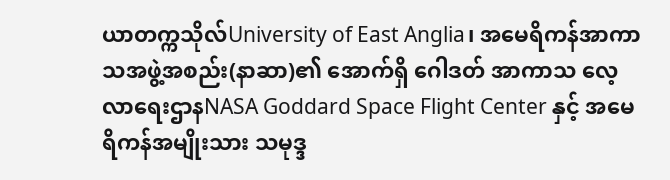ယာတက္ကသိုလ်University of East Anglia၊ အမေရိကန်အာကာသအဖွဲ့အစည်း(နာဆာ)၏ အောက်ရှိ ဂေါဒတ် အာကာသ လေ့လာရေးဌာနNASA Goddard Space Flight Center နှင့် အမေရိကန်အမျိုးသား သမုဒ္ဒ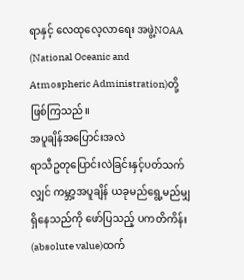ရာနှင့် လေထုလေ့လာရေး အဖွဲ့NOAA (National Oceanic and Atmospheric Administration)တို့ ဖြစ်ကြသည်။
အပူချိန်အပြောင်းအလဲ
ရာသီဥတုပြောင်းလဲခြင်းနှင့်ပတ်သက်လျှင် ကမ္ဘာ့အပူချိန် ယခုမည်ရွေ့မည်မျှ ရှိနေသည်ကို ဖော်ပြသည့် ပကတိကိန်း(absolute value)ထက်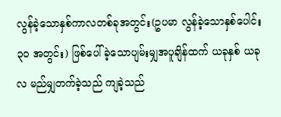လွန်ခဲ့သောနှစ်ကာလတစ်ခုအတွင်း(ဥပမာ လွန်ခဲ့သောနှစ်ပေါင်း ၃၀ အတွင်း) ဖြစ်ပေါ်ခဲ့သောပျမ်းမျှအပူချိန်ထက် ယခုနှစ် ယခုလ မည်မျှတက်ခဲ့သည် ကျခဲ့သည်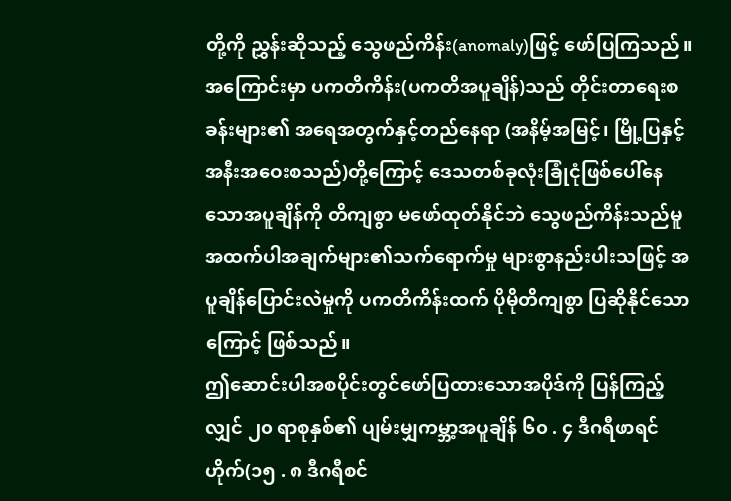တို့ကို ညွှန်းဆိုသည့် သွေဖည်ကိန်း(anomaly)ဖြင့် ဖော်ပြကြသည်။
အကြောင်းမှာ ပကတိကိန်း(ပကတိအပူချိန်)သည် တိုင်းတာရေးစခန်းများ၏ အရေအတွက်နှင့်တည်နေရာ (အနိမ့်အမြင့်၊ မြို့ပြနှင့်အနီးအဝေးစသည်)တို့ကြောင့် ဒေသတစ်ခုလုံးခြုံငုံဖြစ်ပေါ်နေသောအပူချိန်ကို တိကျစွာ မဖော်ထုတ်နိုင်ဘဲ သွေဖည်ကိန်းသည်မူ အထက်ပါအချက်များ၏သက်ရောက်မှု များစွာနည်းပါးသဖြင့် အပူချိန်ပြောင်းလဲမှုကို ပကတိကိန်းထက် ပိုမိုတိကျစွာ ပြဆိုနိုင်သောကြောင့် ဖြစ်သည်။
ဤဆောင်းပါအစပိုင်းတွင်ဖော်ပြထားသောအပိုဒ်ကို ပြန်ကြည့်လျှင် ၂၀ ရာစုနှစ်၏ ပျမ်းမျှကမ္ဘာ့အပူချိန် ၆၀ . ၄ ဒီဂရီဖာရင်ဟိုက်(၁၅ . ၈ ဒီဂရီစင်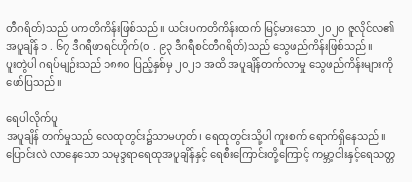တီဂရိတ်)သည် ပကတိကိန်းဖြစ်သည်။ ယင်းပကတိကိန်းထက် မြင့်မားသော ၂၀၂၀ ဇူလိုင်လ၏ အပူချိန် ၁ . ၆၇ ဒီဂရီဖာရင်ဟိုက်(၀ . ၉၃ ဒီဂရီစင်တီဂရိတ်)သည် သွေဖည်ကိန်းဖြစ်သည်။
ပူးတွဲပါ ဂရပ်မျဉ်းသည် ၁၈၈၀ ပြည့်နှစ်မှ ၂၀၂၁ အထိ အပူချိန်တက်လာမှု သွေဖည်ကိန်းများကို ဖော်ပြသည်။

ရေပါလိုက်ပူ
အပူချိန် တက်မှုသည် လေထုတွင်း၌သာမဟုတ်၊ ရေထုတွင်းသို့ပါ ကူးစက် ရောက်ရှိနေသည်။ ပြောင်းလဲ လာနေသော သမုဒ္ဒရာရေထုအပူချိန်နှင့် ရေစီးကြောင်းတို့ကြောင့် ကမ္ဘာ့ငါးနှင့်ရေသတ္တ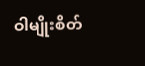ဝါမျိုးစိတ်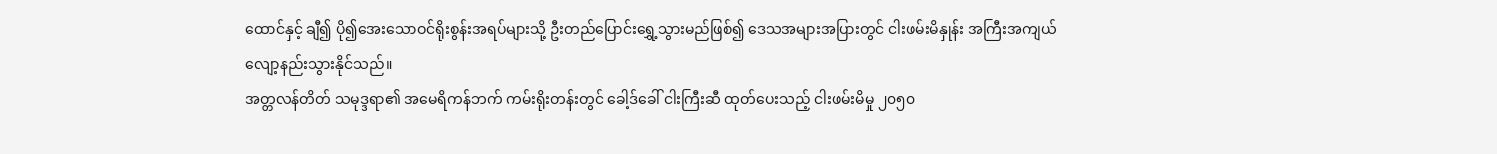ထောင်နှင့် ချီ၍ ပို၍အေးသောဝင်ရိုးစွန်းအရပ်များသို့ ဦးတည်ပြောင်းရွှေ့သွားမည်ဖြစ်၍ ဒေသအများအပြားတွင် ငါးဖမ်းမိနှုန်း အကြီးအကျယ် လျော့နည်းသွားနိုင်သည်။
အတ္တလန်တိတ် သမုဒ္ဒရာ၏ အမေရိကန်ဘက် ကမ်းရိုးတန်းတွင် ခေါ့ဒ်ခေါ် ငါးကြီးဆီ ထုတ်ပေးသည့် ငါးဖမ်းမိမှု ၂၀၅၀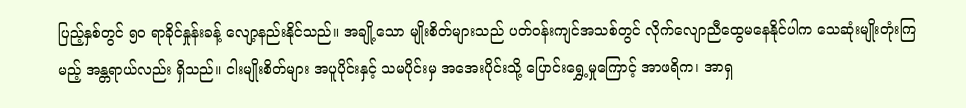ပြည့်နှစ်တွင် ၅၀ ရာခိုင်နှုန်းခန့် လျော့နည်းနိုင်သည်။ အချို့သော မျိုးစိတ်များသည် ပတ်ဝန်းကျင်အသစ်တွင် လိုက်လျောညီထွေမနေနိုင်ပါက သေဆုံးမျိုးတုံးကြမည့် အန္တရာယ်လည်း ရှိသည်။ ငါးမျိုးစိတ်များ အပူပိုင်းနှင့် သမပိုင်းမှ အအေးပိုင်းသို့ ပြောင်းရွှေ့မှုကြောင့် အာဖရိက၊ အာရှ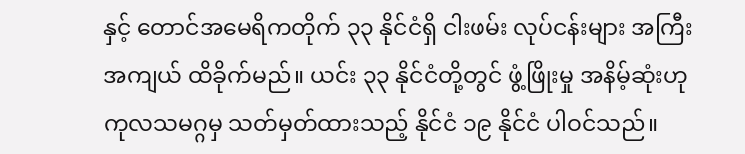နှင့် တောင်အမေရိကတိုက် ၃၃ နိုင်ငံရှိ ငါးဖမ်း လုပ်ငန်းများ အကြီးအကျယ် ထိခိုက်မည်။ ယင်း ၃၃ နိုင်ငံတို့တွင် ဖွံ့ဖြိုးမှု အနိမ့်ဆုံးဟု ကုလသမဂ္ဂမှ သတ်မှတ်ထားသည့် နိုင်ငံ ၁၉ နိုင်ငံ ပါဝင်သည်။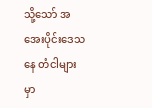သို့သော် အအေးပိုင်းဒေသနေ တံငါများမှာ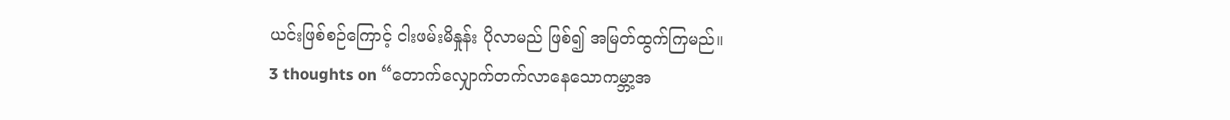ယင်းဖြစ်စဉ်ကြောင့် ငါးဖမ်းမိနှုန်း ပိုလာမည် ဖြစ်၍ အမြတ်ထွက်ကြမည်။
3 thoughts on “တောက်လျှောက်တက်လာနေသောကမ္ဘာ့အ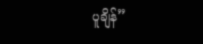ပူချိန်”